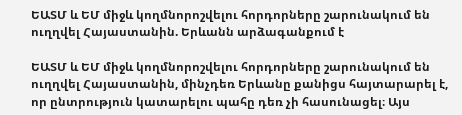ԵԱՏՄ և ԵՄ միջև կողմնորոշվելու հորդորները շարունակում են ուղղվել Հայաստանին. Երևանն արձագանքում է

ԵԱՏՄ և ԵՄ միջև կողմնորոշվելու հորդորները շարունակում են ուղղվել Հայաստանին, մինչդեռ Երևանը քանիցս հայտարարել է, որ ընտրություն կատարելու պահը դեռ չի հասունացել։ Այս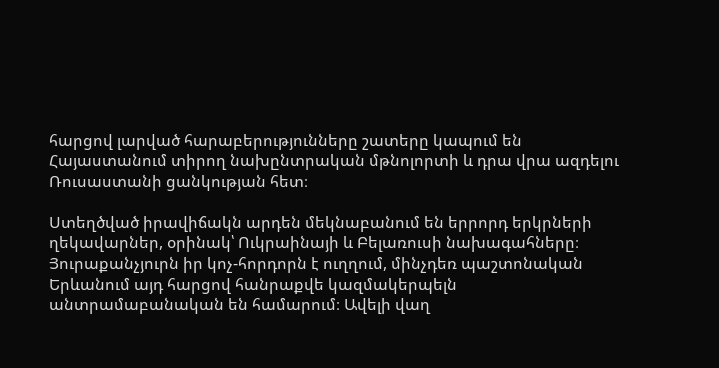հարցով լարված հարաբերությունները շատերը կապում են Հայաստանում տիրող նախընտրական մթնոլորտի և դրա վրա ազդելու Ռուսաստանի ցանկության հետ։

Ստեղծված իրավիճակն արդեն մեկնաբանում են երրորդ երկրների ղեկավարներ, օրինակ՝ Ուկրաինայի և Բելառուսի նախագահները։ Յուրաքանչյուրն իր կոչ-հորդորն է ուղղում, մինչդեռ պաշտոնական Երևանում այդ հարցով հանրաքվե կազմակերպելն անտրամաբանական են համարում։ Ավելի վաղ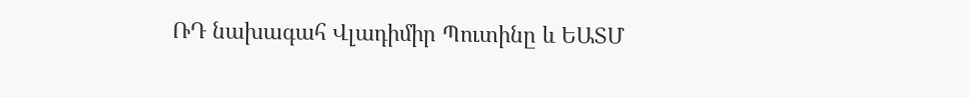ՌԴ նախագահ Վլադիմիր Պուտինը և ԵԱՏՄ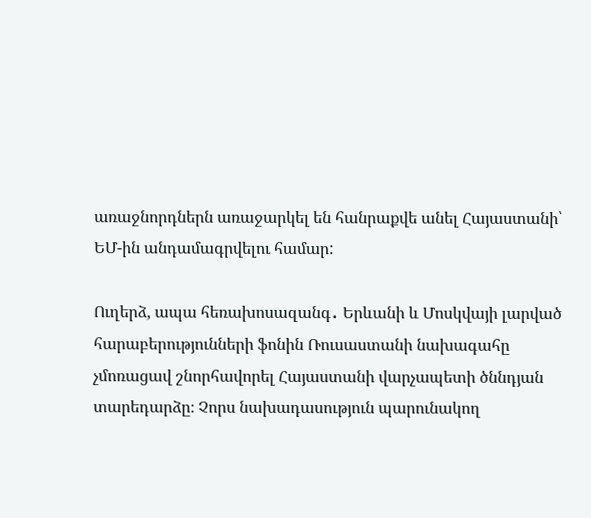առաջնորդներն առաջարկել են հանրաքվե անել Հայաստանի՝  ԵՄ-ին անդամագրվելու համար:

Ուղերձ, ապա հեռախոսազանգ․ Երևանի և Մոսկվայի լարված հարաբերությունների ֆոնին Ռուսաստանի նախագահը չմոռացավ շնորհավորել Հայաստանի վարչապետի ծննդյան տարեդարձը։ Չորս նախադասություն պարունակող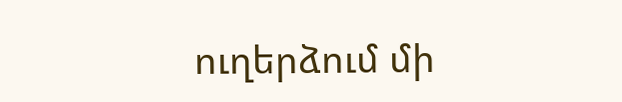ուղերձում մի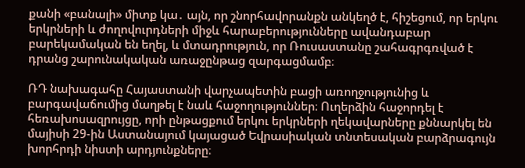քանի «բանալի» միտք կա․ այն, որ շնորհավորանքն անկեղծ է, հիշեցում, որ երկու երկրների և ժողովուրդների միջև հարաբերությունները ավանդաբար բարեկամական են եղել, և մտադրություն, որ Ռուսաստանը շահագրգռված է դրանց շարունակական առաջընթաց զարգացմամբ։

ՌԴ նախագահը Հայաստանի վարչապետին բացի առողջությունից և բարգավաճումից մաղթել է նաև հաջողություններ։ Ուղերձին հաջորդել է հեռախոսազրույցը, որի ընթացքում երկու երկրների ղեկավարները քննարկել են մայիսի 29-ին Աստանայում կայացած Եվրասիական տնտեսական բարձրագույն խորհրդի նիստի արդյունքները։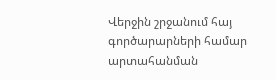Վերջին շրջանում հայ գործարարների համար արտահանման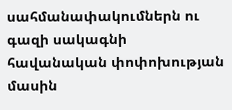սահմանափակումներն ու գազի սակագնի հավանական փոփոխության մասին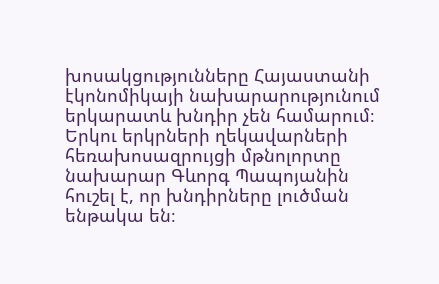խոսակցությունները Հայաստանի էկոնոմիկայի նախարարությունում երկարատև խնդիր չեն համարում։ Երկու երկրների ղեկավարների հեռախոսազրույցի մթնոլորտը նախարար Գևորգ Պապոյանին հուշել է, որ խնդիրները լուծման ենթակա են։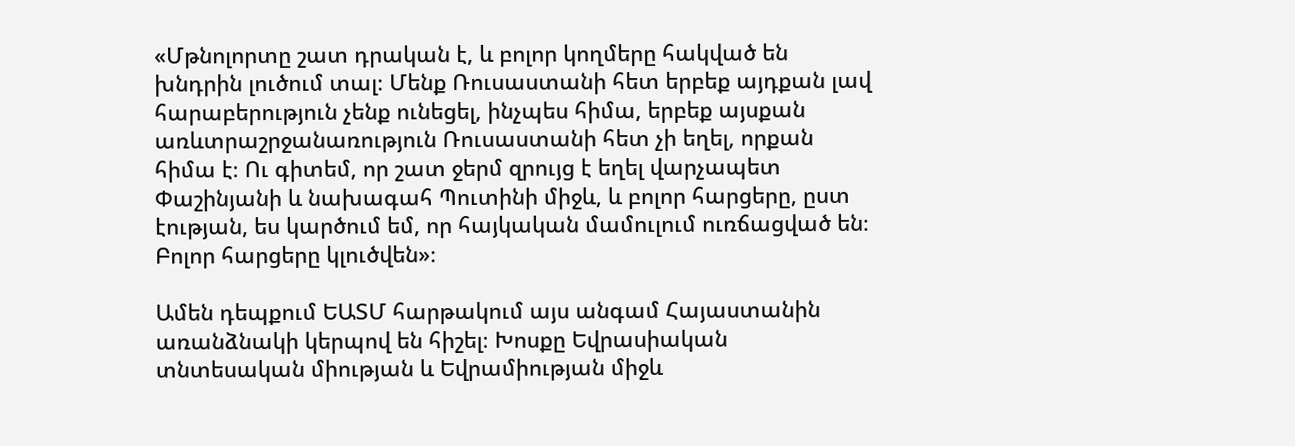«Մթնոլորտը շատ դրական է, և բոլոր կողմերը հակված են խնդրին լուծում տալ։ Մենք Ռուսաստանի հետ երբեք այդքան լավ հարաբերություն չենք ունեցել, ինչպես հիմա, երբեք այսքան առևտրաշրջանառություն Ռուսաստանի հետ չի եղել, որքան հիմա է։ Ու գիտեմ, որ շատ ջերմ զրույց է եղել վարչապետ Փաշինյանի և նախագահ Պուտինի միջև, և բոլոր հարցերը, ըստ էության, ես կարծում եմ, որ հայկական մամուլում ուռճացված են։ Բոլոր հարցերը կլուծվեն»։

Ամեն դեպքում ԵԱՏՄ հարթակում այս անգամ Հայաստանին առանձնակի կերպով են հիշել։ Խոսքը Եվրասիական տնտեսական միության և Եվրամիության միջև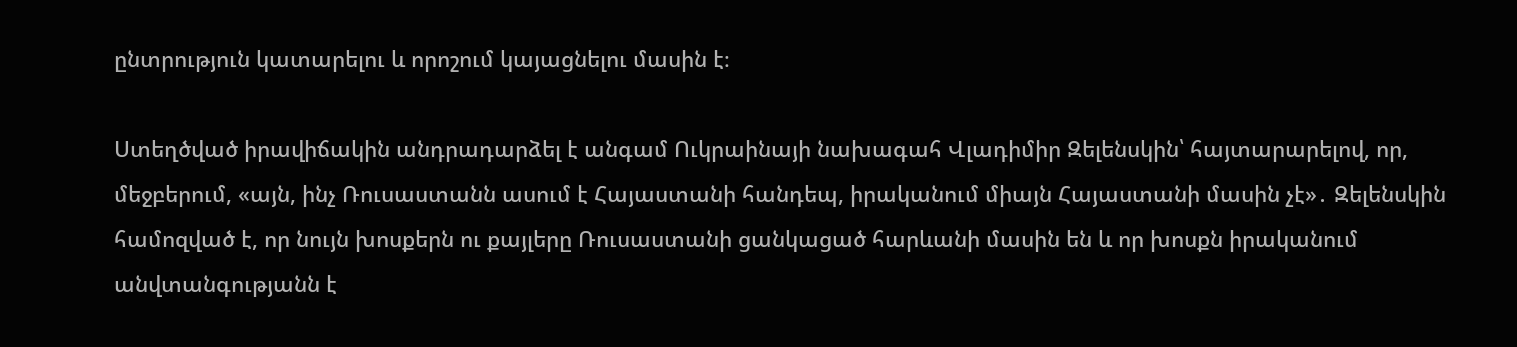ընտրություն կատարելու և որոշում կայացնելու մասին է։

Ստեղծված իրավիճակին անդրադարձել է անգամ Ուկրաինայի նախագահ Վլադիմիր Զելենսկին՝ հայտարարելով, որ, մեջբերում, «այն, ինչ Ռուսաստանն ասում է Հայաստանի հանդեպ, իրականում միայն Հայաստանի մասին չէ»․ Զելենսկին համոզված է, որ նույն խոսքերն ու քայլերը Ռուսաստանի ցանկացած հարևանի մասին են և որ խոսքն իրականում անվտանգությանն է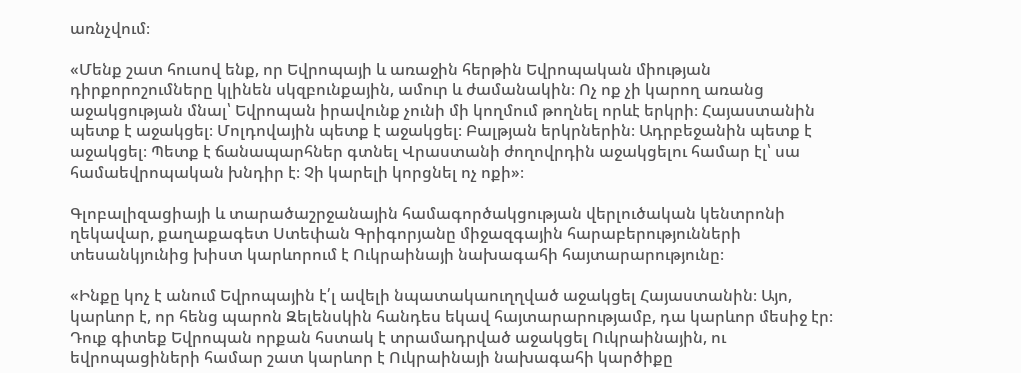առնչվում։

«Մենք շատ հուսով ենք, որ Եվրոպայի և առաջին հերթին Եվրոպական միության դիրքորոշումները կլինեն սկզբունքային, ամուր և ժամանակին։ Ոչ ոք չի կարող առանց աջակցության մնալ՝ Եվրոպան իրավունք չունի մի կողմում թողնել որևէ երկրի։ Հայաստանին պետք է աջակցել։ Մոլդովային պետք է աջակցել։ Բալթյան երկրներին։ Ադրբեջանին պետք է աջակցել։ Պետք է ճանապարհներ գտնել Վրաստանի ժողովրդին աջակցելու համար էլ՝ սա համաեվրոպական խնդիր է։ Չի կարելի կորցնել ոչ ոքի»։

Գլոբալիզացիայի և տարածաշրջանային համագործակցության վերլուծական կենտրոնի ղեկավար, քաղաքագետ Ստեփան Գրիգորյանը միջազգային հարաբերությունների տեսանկյունից խիստ կարևորում է Ուկրաինայի նախագահի հայտարարությունը։

«Ինքը կոչ է անում Եվրոպային է՛լ ավելի նպատակաուղղված աջակցել Հայաստանին։ Այո, կարևոր է, որ հենց պարոն Զելենսկին հանդես եկավ հայտարարությամբ, դա կարևոր մեսիջ էր։ Դուք գիտեք Եվրոպան որքան հստակ է տրամադրված աջակցել Ուկրաինային, ու եվրոպացիների համար շատ կարևոր է Ուկրաինայի նախագահի կարծիքը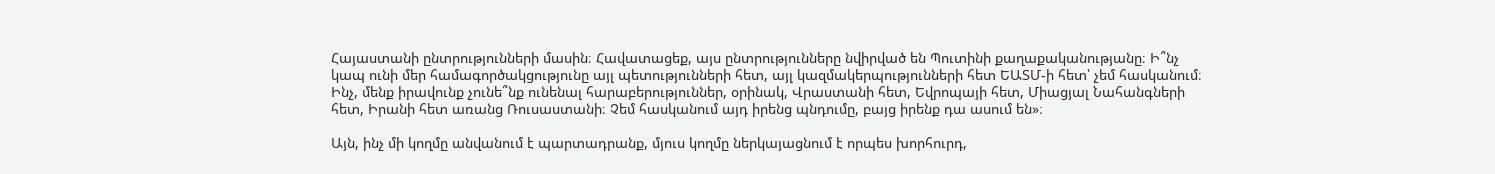Հայաստանի ընտրությունների մասին։ Հավատացեք, այս ընտրությունները նվիրված են Պուտինի քաղաքականությանը։ Ի՞նչ կապ ունի մեր համագործակցությունը այլ պետությունների հետ, այլ կազմակերպությունների հետ ԵԱՏՄ-ի հետ՝ չեմ հասկանում։ Ինչ, մենք իրավունք չունե՞նք ունենալ հարաբերություններ, օրինակ, Վրաստանի հետ, Եվրոպայի հետ, Միացյալ Նահանգների հետ, Իրանի հետ առանց Ռուսաստանի։ Չեմ հասկանում այդ իրենց պնդումը, բայց իրենք դա ասում են»։

Այն, ինչ մի կողմը անվանում է պարտադրանք, մյուս կողմը ներկայացնում է որպես խորհուրդ,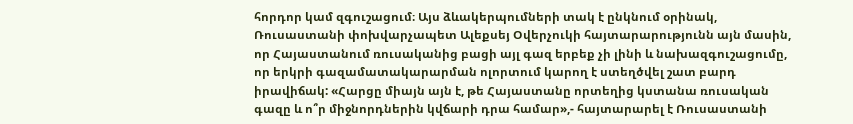հորդոր կամ զգուշացում։ Այս ձևակերպումների տակ է ընկնում օրինակ, Ռուսաստանի փոխվարչապետ Ալեքսեյ Օվերչուկի հայտարարությունն այն մասին, որ Հայաստանում ռուսականից բացի այլ գազ երբեք չի լինի և նախազգուշացումը, որ երկրի գազամատակարարման ոլորտում կարող է ստեղծվել շատ բարդ իրավիճակ: «Հարցը միայն այն է, թե Հայաստանը որտեղից կստանա ռուսական գազը և ո՞ր միջնորդներին կվճարի դրա համար»,- հայտարարել է Ռուսաստանի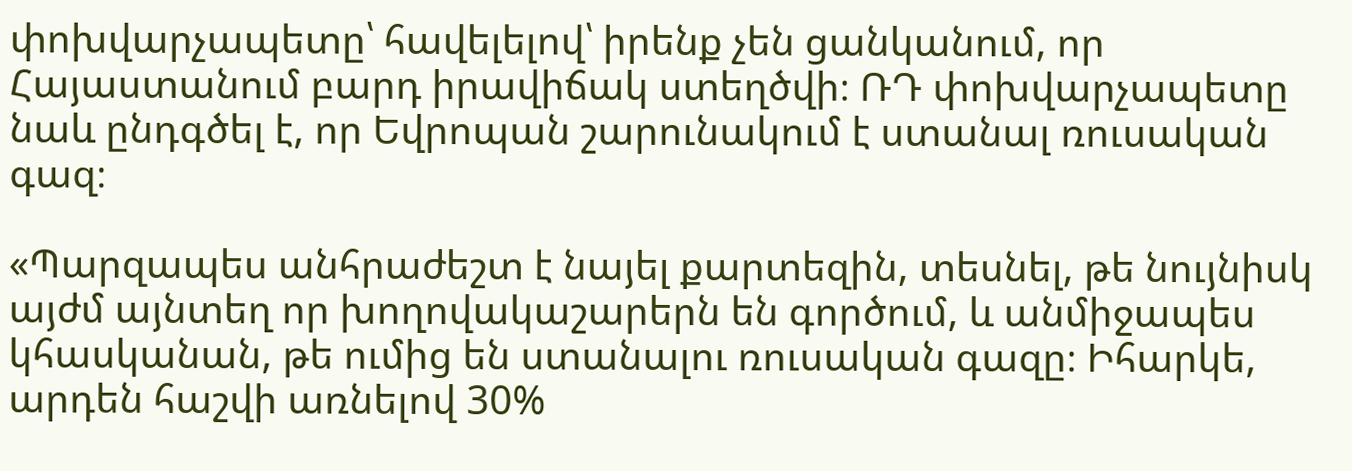փոխվարչապետը՝ հավելելով՝ իրենք չեն ցանկանում, որ Հայաստանում բարդ իրավիճակ ստեղծվի։ ՌԴ փոխվարչապետը նաև ընդգծել է, որ Եվրոպան շարունակում է ստանալ ռուսական գազ։

«Պարզապես անհրաժեշտ է նայել քարտեզին, տեսնել, թե նույնիսկ այժմ այնտեղ որ խողովակաշարերն են գործում, և անմիջապես կհասկանան, թե ումից են ստանալու ռուսական գազը։ Իհարկե, արդեն հաշվի առնելով 30%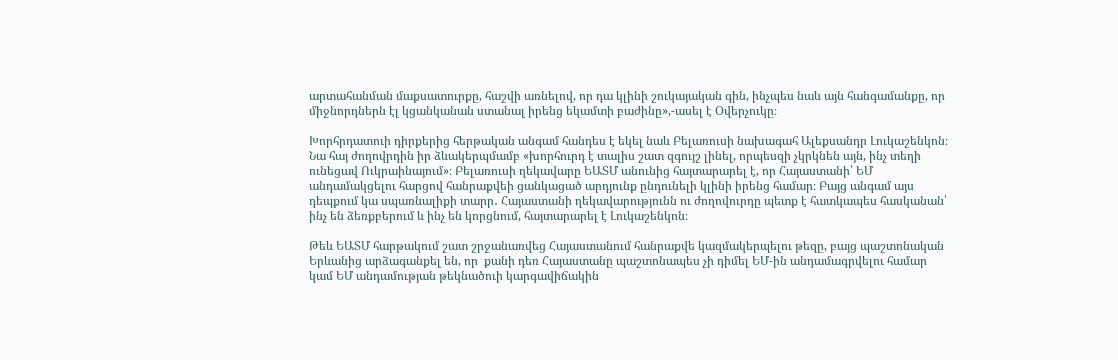արտահանման մաքսատուրքը, հաշվի առնելով, որ դա կլինի շուկայական գին, ինչպես նաև այն հանգամանքը, որ միջնորդներն էլ կցանկանան ստանալ իրենց եկամտի բաժինը»,-ասել է Օվերչուկը։

Խորհրդատուի դիրքերից հերթական անգամ հանդես է եկել նաև Բելառուսի նախագահ Ալեքսանդր Լուկաշենկոն։ Նա հայ ժողովրդին իր ձևակերպմամբ «խորհուրդ է տալիս շատ զգույշ լինել, որպեսզի չկրկնեն այն, ինչ տեղի ունեցավ Ուկրաինայում»։ Բելառուսի ղեկավարը ԵԱՏՄ անունից հայտարարել է, որ Հայաստանի՝ ԵՄ անդամակցելու հարցով հանրաքվեի ցանկացած արդյունք ընդունելի կլինի իրենց համար։ Բայց անգամ այս դեպքում կա սպառնալիքի տարր․ Հայաստանի ղեկավարությունն ու ժողովուրդը պետք է հատկապես հասկանան՝ ինչ են ձեռքբերում և ինչ են կորցնում, հայտարարել է Լուկաշենկոն։

Թեև ԵԱՏՄ հարթակում շատ շրջանառվեց Հայաստանում հանրաքվե կազմակերպելու թեզը, բայց պաշտոնական Երևանից արձագանքել են, որ  քանի դեռ Հայաստանը պաշտոնապես չի դիմել ԵՄ-ին անդամագրվելու համար կամ ԵՄ անդամության թեկնածուի կարգավիճակին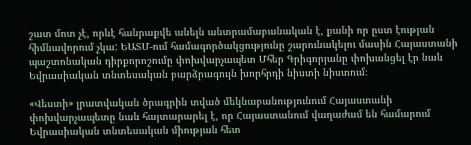շատ մոտ չէ, որևէ հանրաքվե անելն անտրամաբանական է, քանի որ ըստ էության հիմնավորում չկա: ԵԱՏՄ-ում համագործակցությունը շարունակելու մասին Հայաստանի պաշտոնական դիրքորոշումը փոխվարչապետ Մհեր Գրիգորյանը փոխանցել էր նաև Եվրասիական տնտեսական բարձրագույն խորհրդի նիստի նիստում։

«Վեստի» լրատվական ծրագրին տված մեկնաբանությունում Հայաստանի փոխվարչապետը նաև հայտարարել է, որ Հայաստանում վաղաժամ են համարում Եվրասիական տնտեսական միության հետ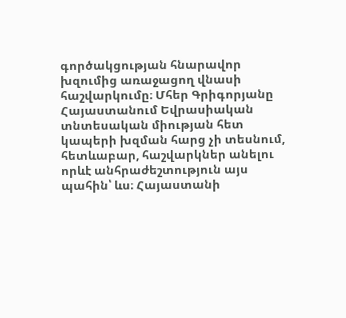գործակցության հնարավոր խզումից առաջացող վնասի հաշվարկումը։ Մհեր Գրիգորյանը Հայաստանում Եվրասիական տնտեսական միության հետ կապերի խզման հարց չի տեսնում, հետևաբար, հաշվարկներ անելու որևէ անհրաժեշտություն այս պահին՝ ևս։ Հայաստանի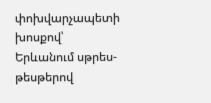փոխվարչապետի խոսքով՝ Երևանում սթրես-թեսթերով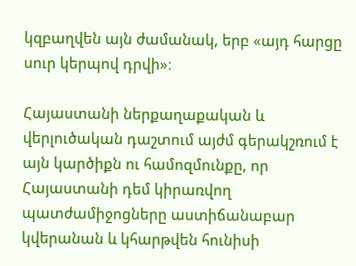կզբաղվեն այն ժամանակ, երբ «այդ հարցը սուր կերպով դրվի»։

Հայաստանի ներքաղաքական և վերլուծական դաշտում այժմ գերակշռում է այն կարծիքն ու համոզմունքը, որ Հայաստանի դեմ կիրառվող պատժամիջոցները աստիճանաբար կվերանան և կհարթվեն հունիսի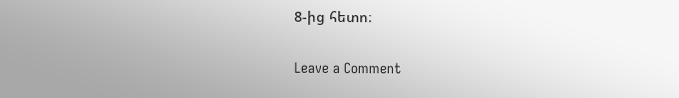8-ից հետո։

Leave a Comment